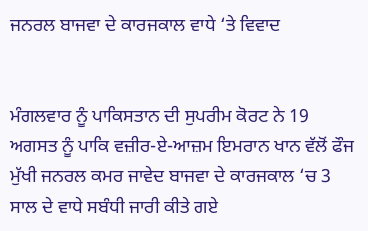ਜਨਰਲ ਬਾਜਵਾ ਦੇ ਕਾਰਜਕਾਲ ਵਾਧੇ ‘ਤੇ ਵਿਵਾਦ


ਮੰਗਲਵਾਰ ਨੂੰ ਪਾਕਿਸਤਾਨ ਦੀ ਸੁਪਰੀਮ ਕੋਰਟ ਨੇ 19 ਅਗਸਤ ਨੂੰ ਪਾਕਿ ਵਜ਼ੀਰ-ਏ-ਆਜ਼ਮ ਇਮਰਾਨ ਖਾਨ ਵੱਲੋਂ ਫੌਜ ਮੁੱਖੀ ਜਨਰਲ ਕਮਰ ਜਾਵੇਦ ਬਾਜਵਾ ਦੇ ਕਾਰਜਕਾਲ ‘ਚ 3 ਸਾਲ ਦੇ ਵਾਧੇ ਸਬੰਧੀ ਜਾਰੀ ਕੀਤੇ ਗਏ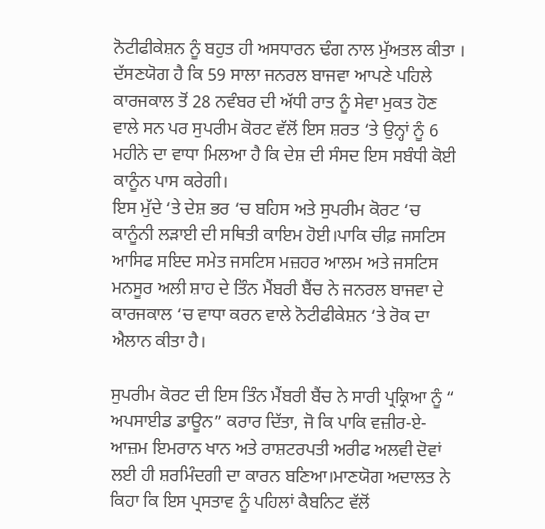ਨੋਟੀਫੀਕੇਸ਼ਨ ਨੂੰ ਬਹੁਤ ਹੀ ਅਸਧਾਰਨ ਢੰਗ ਨਾਲ ਮੁੱਅਤਲ ਕੀਤਾ । ਦੱਸਣਯੋਗ ਹੈ ਕਿ 59 ਸਾਲਾ ਜਨਰਲ ਬਾਜਵਾ ਆਪਣੇ ਪਹਿਲੇ ਕਾਰਜਕਾਲ ਤੋਂ 28 ਨਵੰਬਰ ਦੀ ਅੱਧੀ ਰਾਤ ਨੂੰ ਸੇਵਾ ਮੁਕਤ ਹੋਣ ਵਾਲੇ ਸਨ ਪਰ ਸੁਪਰੀਮ ਕੋਰਟ ਵੱਲੋਂ ਇਸ ਸ਼ਰਤ ‘ਤੇ ਉਨ੍ਹਾਂ ਨੂੰ 6 ਮਹੀਨੇ ਦਾ ਵਾਧਾ ਮਿਲਆ ਹੈ ਕਿ ਦੇਸ਼ ਦੀ ਸੰਸਦ ਇਸ ਸਬੰਧੀ ਕੋਈ ਕਾਨੂੰਨ ਪਾਸ ਕਰੇਗੀ।
ਇਸ ਮੁੱਦੇ ‘ਤੇ ਦੇਸ਼ ਭਰ ‘ਚ ਬਹਿਸ ਅਤੇ ਸੁਪਰੀਮ ਕੋਰਟ ‘ਚ ਕਾਨੂੰਨੀ ਲੜਾਈ ਦੀ ਸਥਿਤੀ ਕਾਇਮ ਹੋਈ।ਪਾਕਿ ਚੀਫ਼ ਜਸਟਿਸ ਆਸਿਫ ਸਇਦ ਸਮੇਤ ਜਸਟਿਸ ਮਜ਼ਹਰ ਆਲਮ ਅਤੇ ਜਸਟਿਸ ਮਨਸੂਰ ਅਲੀ ਸ਼ਾਹ ਦੇ ਤਿੰਨ ਮੈਂਬਰੀ ਬੈਂਚ ਨੇ ਜਨਰਲ ਬਾਜਵਾ ਦੇ ਕਾਰਜਕਾਲ ‘ਚ ਵਾਧਾ ਕਰਨ ਵਾਲੇ ਨੋਟੀਫੀਕੇਸ਼ਨ ‘ਤੇ ਰੋਕ ਦਾ ਐਲਾਨ ਕੀਤਾ ਹੈ।

ਸੁਪਰੀਮ ਕੋਰਟ ਦੀ ਇਸ ਤਿੰਨ ਮੈਂਬਰੀ ਬੈਂਚ ਨੇ ਸਾਰੀ ਪ੍ਰਕ੍ਰਿਆ ਨੂੰ “ ਅਪਸਾਈਡ ਡਾਊਨ” ਕਰਾਰ ਦਿੱਤਾ, ਜੋ ਕਿ ਪਾਕਿ ਵਜ਼ੀਰ-ਏ-ਆਜ਼ਮ ਇਮਰਾਨ ਖਾਨ ਅਤੇ ਰਾਸ਼ਟਰਪਤੀ ਅਰੀਫ ਅਲਵੀ ਦੋਵਾਂ ਲਈ ਹੀ ਸ਼ਰਮਿੰਦਗੀ ਦਾ ਕਾਰਨ ਬਣਿਆ।ਮਾਣਯੋਗ ਅਦਾਲਤ ਨੇ ਕਿਹਾ ਕਿ ਇਸ ਪ੍ਰਸਤਾਵ ਨੂੰ ਪਹਿਲਾਂ ਕੈਬਨਿਟ ਵੱਲੋਂ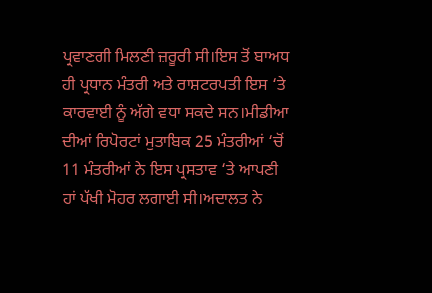ਪ੍ਰਵਾਣਗੀ ਮਿਲਣੀ ਜ਼ਰੂਰੀ ਸੀ।ਇਸ ਤੋਂ ਬਾਅਧ ਹੀ ਪ੍ਰਧਾਨ ਮੰਤਰੀ ਅਤੇ ਰਾਸ਼ਟਰਪਤੀ ਇਸ ‘ਤੇ ਕਾਰਵਾਈ ਨੂੰ ਅੱਗੇ ਵਧਾ ਸਕਦੇ ਸਨ।ਮੀਡੀਆ ਦੀਆਂ ਰਿਪੋਰਟਾਂ ਮੁਤਾਬਿਕ 25 ਮੰਤਰੀਆਂ ‘ਚੋਂ 11 ਮੰਤਰੀਆਂ ਨੇ ਇਸ ਪ੍ਰਸਤਾਵ ‘ਤੇ ਆਪਣੀ ਹਾਂ ਪੱਖੀ ਮੋਹਰ ਲਗਾਈ ਸੀ।ਅਦਾਲਤ ਨੇ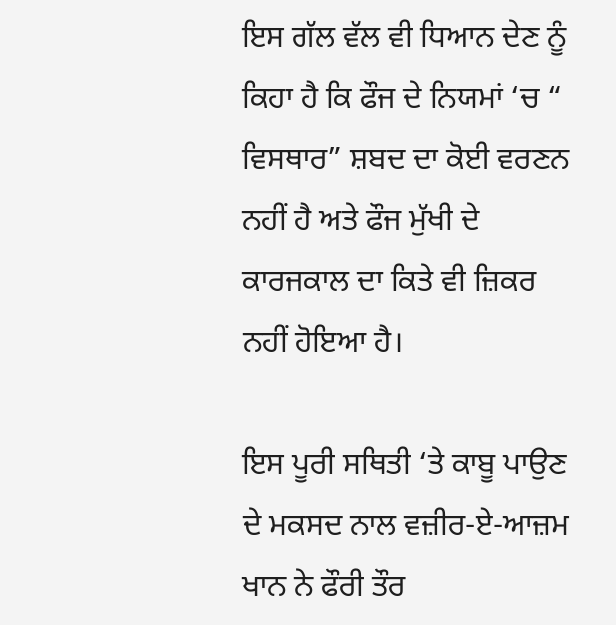ਇਸ ਗੱਲ ਵੱਲ ਵੀ ਧਿਆਨ ਦੇਣ ਨੂੰ ਕਿਹਾ ਹੈ ਕਿ ਫੌਜ ਦੇ ਨਿਯਮਾਂ ‘ਚ “ ਵਿਸਥਾਰ” ਸ਼ਬਦ ਦਾ ਕੋਈ ਵਰਣਨ ਨਹੀਂ ਹੈ ਅਤੇ ਫੌਜ ਮੁੱਖੀ ਦੇ ਕਾਰਜਕਾਲ ਦਾ ਕਿਤੇ ਵੀ ਜ਼ਿਕਰ ਨਹੀਂ ਹੋਇਆ ਹੈ।

ਇਸ ਪੂਰੀ ਸਥਿਤੀ ‘ਤੇ ਕਾਬੂ ਪਾਉਣ ਦੇ ਮਕਸਦ ਨਾਲ ਵਜ਼ੀਰ-ਏ-ਆਜ਼ਮ ਖਾਨ ਨੇ ਫੌਰੀ ਤੌਰ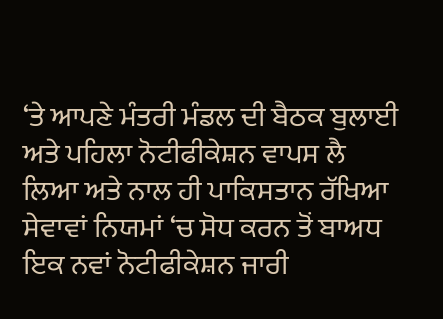‘ਤੇ ਆਪਣੇ ਮੰਤਰੀ ਮੰਡਲ ਦੀ ਬੈਠਕ ਬੁਲਾਈ ਅਤੇ ਪਹਿਲਾ ਨੋਟੀਫੀਕੇਸ਼ਨ ਵਾਪਸ ਲੈ ਲਿਆ ਅਤੇ ਨਾਲ ਹੀ ਪਾਕਿਸਤਾਨ ਰੱਖਿਆ ਸੇਵਾਵਾਂ ਨਿਯਮਾਂ ‘ਚ ਸੋਧ ਕਰਨ ਤੋਂ ਬਾਅਧ ਇਕ ਨਵਾਂ ਨੋਟੀਫੀਕੇਸ਼ਨ ਜਾਰੀ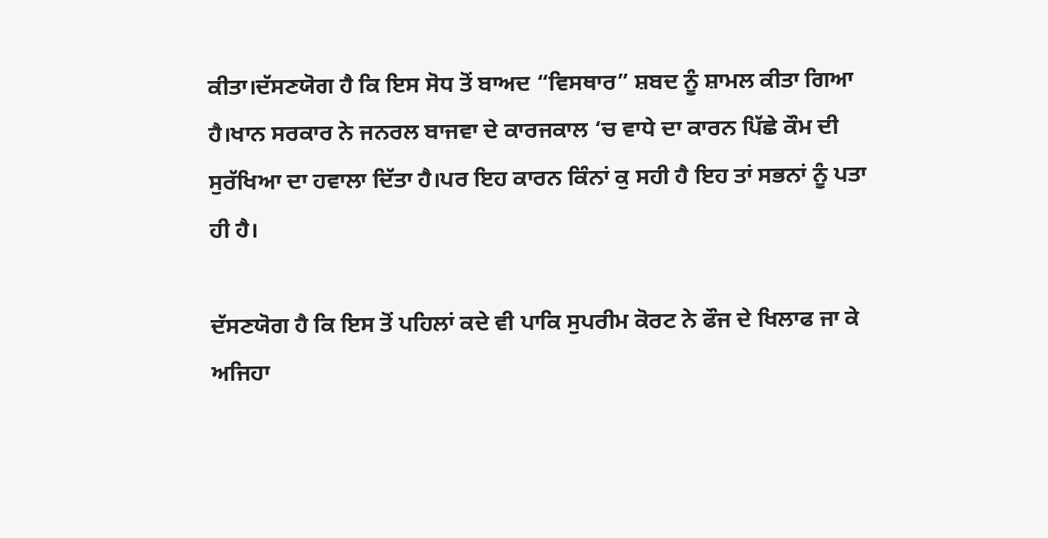ਕੀਤਾ।ਦੱਸਣਯੋਗ ਹੈ ਕਿ ਇਸ ਸੋਧ ਤੋਂ ਬਾਅਦ “ਵਿਸਥਾਰ” ਸ਼ਬਦ ਨੂੰ ਸ਼ਾਮਲ ਕੀਤਾ ਗਿਆ ਹੈ।ਖਾਨ ਸਰਕਾਰ ਨੇ ਜਨਰਲ ਬਾਜਵਾ ਦੇ ਕਾਰਜਕਾਲ ‘ਚ ਵਾਧੇ ਦਾ ਕਾਰਨ ਪਿੱਛੇ ਕੌਮ ਦੀ ਸੁਰੱਖਿਆ ਦਾ ਹਵਾਲਾ ਦਿੱਤਾ ਹੈ।ਪਰ ਇਹ ਕਾਰਨ ਕਿੰਨਾਂ ਕੁ ਸਹੀ ਹੈ ਇਹ ਤਾਂ ਸਭਨਾਂ ਨੂੰ ਪਤਾ ਹੀ ਹੈ।

ਦੱਸਣਯੋਗ ਹੈ ਕਿ ਇਸ ਤੋਂ ਪਹਿਲਾਂ ਕਦੇ ਵੀ ਪਾਕਿ ਸੁਪਰੀਮ ਕੋਰਟ ਨੇ ਫੌਜ ਦੇ ਖਿਲਾਫ ਜਾ ਕੇ ਅਜਿਹਾ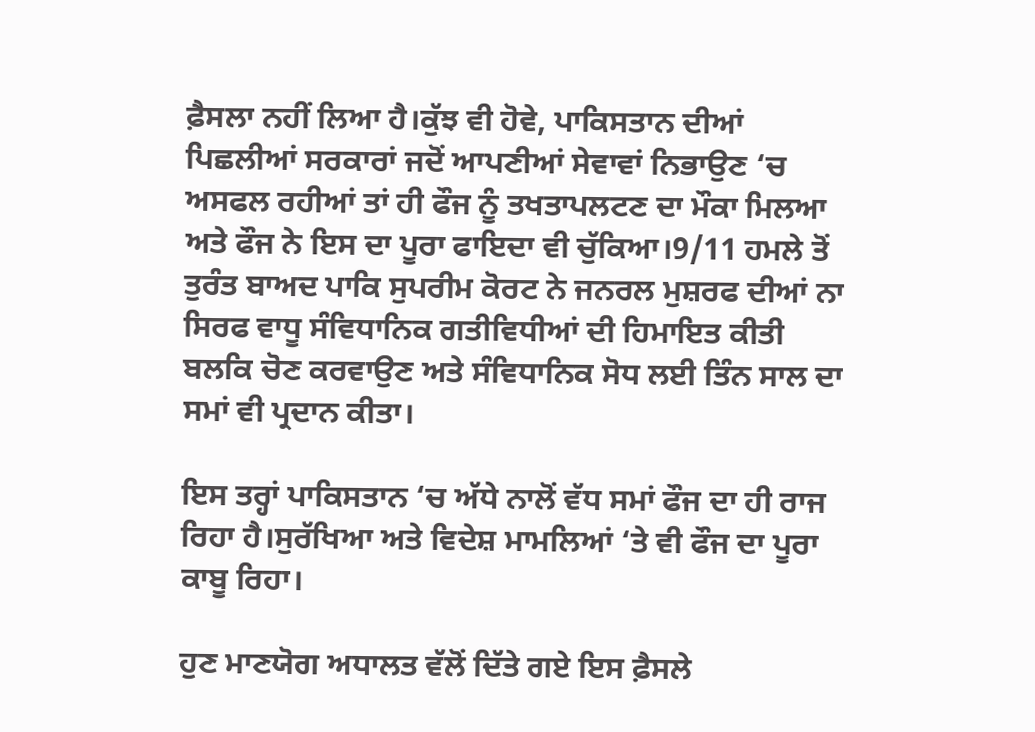ਫ਼ੈਸਲਾ ਨਹੀਂ ਲਿਆ ਹੈ।ਕੁੱਝ ਵੀ ਹੋਵੇ, ਪਾਕਿਸਤਾਨ ਦੀਆਂ ਪਿਛਲੀਆਂ ਸਰਕਾਰਾਂ ਜਦੋਂ ਆਪਣੀਆਂ ਸੇਵਾਵਾਂ ਨਿਭਾਉਣ ‘ਚ ਅਸਫਲ ਰਹੀਆਂ ਤਾਂ ਹੀ ਫੌਜ ਨੂੰ ਤਖਤਾਪਲਟਣ ਦਾ ਮੌਕਾ ਮਿਲਆ ਅਤੇ ਫੌਜ ਨੇ ਇਸ ਦਾ ਪੂਰਾ ਫਾਇਦਾ ਵੀ ਚੁੱਕਿਆ।9/11 ਹਮਲੇ ਤੋਂ ਤੁਰੰਤ ਬਾਅਦ ਪਾਕਿ ਸੁਪਰੀਮ ਕੋਰਟ ਨੇ ਜਨਰਲ ਮੁਸ਼ਰਫ ਦੀਆਂ ਨਾ ਸਿਰਫ ਵਾਧੂ ਸੰਵਿਧਾਨਿਕ ਗਤੀਵਿਧੀਆਂ ਦੀ ਹਿਮਾਇਤ ਕੀਤੀ ਬਲਕਿ ਚੋਣ ਕਰਵਾਉਣ ਅਤੇ ਸੰਵਿਧਾਨਿਕ ਸੋਧ ਲਈ ਤਿੰਨ ਸਾਲ ਦਾ ਸਮਾਂ ਵੀ ਪ੍ਰਦਾਨ ਕੀਤਾ।

ਇਸ ਤਰ੍ਹਾਂ ਪਾਕਿਸਤਾਨ ‘ਚ ਅੱਧੇ ਨਾਲੋਂ ਵੱਧ ਸਮਾਂ ਫੌਜ ਦਾ ਹੀ ਰਾਜ ਰਿਹਾ ਹੈ।ਸੁਰੱਖਿਆ ਅਤੇ ਵਿਦੇਸ਼ ਮਾਮਲਿਆਂ ‘ਤੇ ਵੀ ਫੌਜ ਦਾ ਪੂਰਾ ਕਾਬੂ ਰਿਹਾ।

ਹੁਣ ਮਾਣਯੋਗ ਅਧਾਲਤ ਵੱਲੋਂ ਦਿੱਤੇ ਗਏ ਇਸ ਫ਼ੈਸਲੇ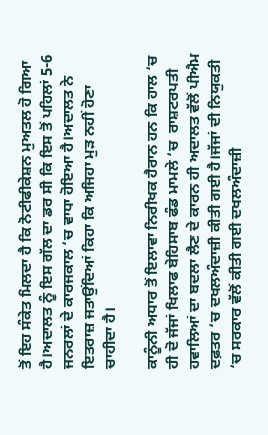ਤੋਂ ਇਹ ਸੰਕੇਤ ਮਿਲਦਾ ਹੈ ਕਿ ਨੋਟੀਫੀਕੇਸ਼ਨ ਮੁਅਤਲ ਹੋ ਗਿਆ ਹੈ।ਅਦਾਲਤ ਨੂੰ ਇਸ ਗੱਲ ਦਾ ਡਰ ਸੀ ਕਿ ਇਸ ਤੋਂ ਪਹਿਲਾਂ 5-6 ਜਨਰਲਾਂ ਦੇ ਕਾਰਜਕਾਲ ‘ਚ ਵਾਧਾ ਹੋਇਆ ਹੈ।ਅਦਾਲਤ ਨੇ ਇਤਰਾਜ਼ ਜਤਾਉਂਦਿਆਂ ਕਿਹਾ ਕਿ ਅਜਿਹਾ ਮੁੜ ਨਹੀਂ ਹੋਣਾ ਚਾਹੀਦਾ ਹੈ।

ਕਾਨੂੰਨੀ ਅਧਾਰ ਤੋਂ ਇਲਾਵਾ ਨਿਰੀਖਕ ਹੈਰਾਨ ਹਨ ਕਿ ਹਾਲ ‘ਚ ਹੀ ਦੋ ਜੱਜਾਂ ਖਿਲਾਫ ਬੇਹਿਸਾਬ ਫੰਡ ਮਾਮਲੇ ‘ਚ  ਰਾਸ਼ਟਰਪਤੀ ਹਵਾਲਿਆਂ ਦਾ ਬਦਲਾ ਲੈਣ ਦੇ ਕਾਰਨ ਹੀ ਅਦਾਲਤ ਵੱਲੋਂ ਪੀਐਮ ਦਫ਼ਤਰ ‘ਚ ਦਖਲਅੰਦਾਜ਼ੀ ਕੀਤੀ ਗਈ ਹੈ।ਜੱਜਾਂ ਦੀ ਨਿਯੁਕਤੀ ‘ਚ ਸਰਕਾਰ ਵੱਲੋਂ ਕੀਤੀ ਗਈ ਦਖਲਅੰਦਾਜ਼ੀ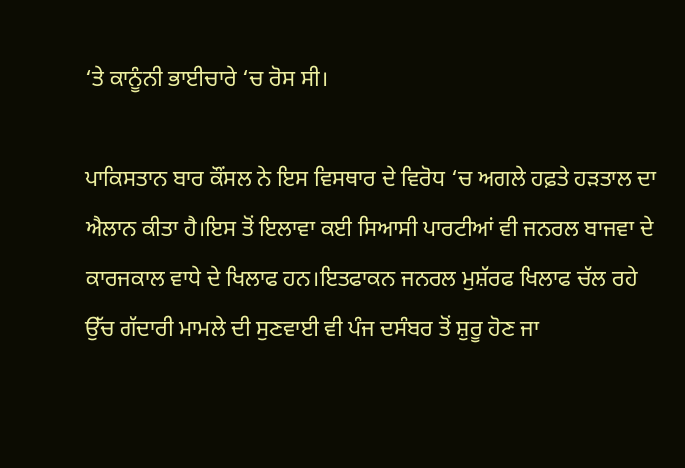‘ਤੇ ਕਾਨੂੰਨੀ ਭਾਈਚਾਰੇ ‘ਚ ਰੋਸ ਸੀ।

ਪਾਕਿਸਤਾਨ ਬਾਰ ਕੌਂਸਲ ਨੇ ਇਸ ਵਿਸਥਾਰ ਦੇ ਵਿਰੋਧ ‘ਚ ਅਗਲੇ ਹਫ਼ਤੇ ਹੜਤਾਲ ਦਾ ਐਲਾਨ ਕੀਤਾ ਹੈ।ਇਸ ਤੋਂ ਇਲਾਵਾ ਕਈ ਸਿਆਸੀ ਪਾਰਟੀਆਂ ਵੀ ਜਨਰਲ ਬਾਜਵਾ ਦੇ ਕਾਰਜਕਾਲ ਵਾਧੇ ਦੇ ਖਿਲਾਫ ਹਨ।ਇਤਫਾਕਨ ਜਨਰਲ ਮੁਸ਼ੱਰਫ ਖਿਲਾਫ ਚੱਲ ਰਹੇ ਉੱਚ ਗੱਦਾਰੀ ਮਾਮਲੇ ਦੀ ਸੁਣਵਾਈ ਵੀ ਪੰਜ ਦਸੰਬਰ ਤੋਂ ਸ਼ੁਰੂ ਹੋਣ ਜਾ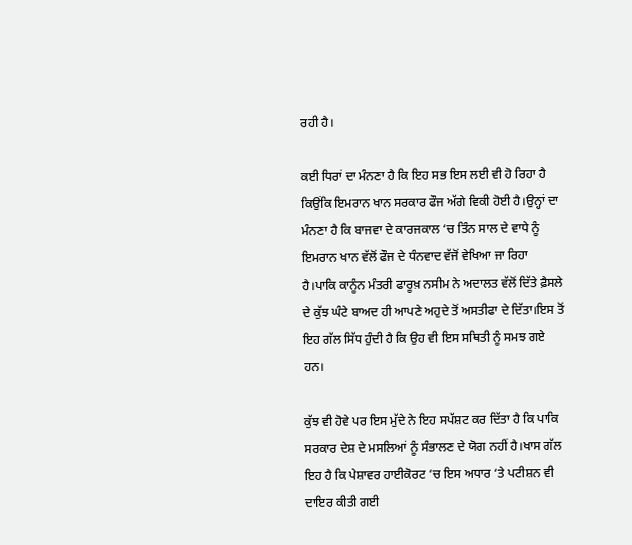ਰਹੀ ਹੈ।

ਕਈ ਧਿਰਾਂ ਦਾ ਮੰਨਣਾ ਹੈ ਕਿ ਇਹ ਸਭ ਇਸ ਲਈ ਵੀ ਹੋ ਰਿਹਾ ਹੈ ਕਿਉਂਕਿ ਇਮਰਾਨ ਖਾਨ ਸਰਕਾਰ ਫੌਜ ਅੱਗੇ ਵਿਕੀ ਹੋਈ ਹੈ।ਉਨ੍ਹਾਂ ਦਾ ਮੰਨਣਾ ਹੈ ਕਿ ਬਾਜਵਾ ਦੇ ਕਾਰਜਕਾਲ ‘ਚ ਤਿੰਨ ਸਾਲ ਦੇ ਵਾਧੇ ਨੂੰ ਇਮਰਾਨ ਖਾਨ ਵੱਲੋਂ ਫੌਜ ਦੇ ਧੰਨਵਾਦ ਵੱਜੋਂ ਵੇਖਿਆ ਜਾ ਰਿਹਾ ਹੈ।ਪਾਕਿ ਕਾਨੂੰਨ ਮੰਤਰੀ ਫਾਰੂਖ਼ ਨਸੀਮ ਨੇ ਅਦਾਲਤ ਵੱਲੋਂ ਦਿੱਤੇ ਫ਼ੈਸਲੇ ਦੇ ਕੁੱਝ ਘੰਟੇ ਬਾਅਦ ਹੀ ਆਪਣੇ ਅਹੁਦੇ ਤੋਂ ਅਸਤੀਫਾ ਦੇ ਦਿੱਤਾ।ਇਸ ਤੋਂ ਇਹ ਗੱਲ ਸਿੱਧ ਹੁੰਦੀ ਹੈ ਕਿ ਉਹ ਵੀ ਇਸ ਸਥਿਤੀ ਨੂੰ ਸਮਝ ਗਏ ਹਨ।

ਕੁੱਝ ਵੀ ਹੋਵੇ ਪਰ ਇਸ ਮੁੱਦੇ ਨੇ ਇਹ ਸਪੱਸ਼ਟ ਕਰ ਦਿੱਤਾ ਹੈ ਕਿ ਪਾਕਿ ਸਰਕਾਰ ਦੇਸ਼ ਦੇ ਮਸਲਿਆਂ ਨੂੰ ਸੰਭਾਲਣ ਦੇ ਯੋਗ ਨਹੀਂ ਹੈ।ਖਾਸ ਗੱਲ ਇਹ ਹੈ ਕਿ ਪੇਸ਼ਾਵਰ ਹਾਈਕੋਰਟ ‘ਚ ਇਸ ਅਧਾਰ ‘ਤੇ ਪਟੀਸ਼ਨ ਵੀ ਦਾਇਰ ਕੀਤੀ ਗਈ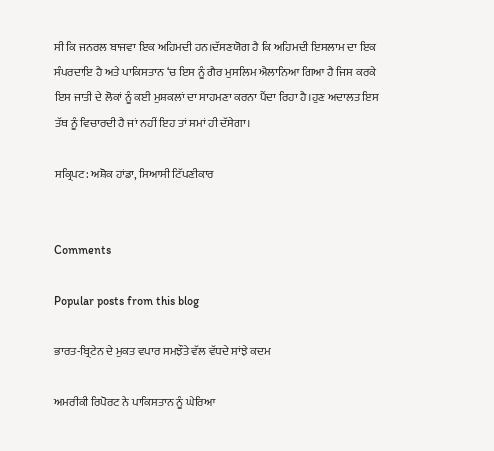ਸੀ ਕਿ ਜਨਰਲ ਬਾਜਵਾ ਇਕ ਅਹਿਮਦੀ ਹਨ।ਦੱਸਣਯੋਗ ਹੈ ਕਿ ਅਹਿਮਦੀ ਇਸਲਾਮ ਦਾ ਇਕ ਸੰਪਰਦਾਇ ਹੈ ਅਤੇ ਪਾਕਿਸਤਾਨ ‘ਚ ਇਸ ਨੂੰ ਗੈਰ ਮੁਸਲਿਮ ਐਲਾਨਿਆ ਗਿਆ ਹੈ ਜਿਸ ਕਰਕੇ ਇਸ ਜਾਤੀ ਦੇ ਲੋਕਾਂ ਨੂੰ ਕਈ ਮੁਸ਼ਕਲਾਂ ਦਾ ਸਾਹਮਣਾ ਕਰਨਾ ਪੈਂਦਾ ਰਿਹਾ ਹੈ।ਹੁਣ ਅਦਾਲਤ ਇਸ ਤੱਥ ਨੂੰ ਵਿਚਾਰਦੀ ਹੈ ਜਾਂ ਨਹੀਂ ਇਹ ਤਾਂ ਸਮਾਂ ਹੀ ਦੱਸੇਗਾ।

ਸਕ੍ਰਿਪਟ: ਅਸ਼ੋਕ ਹਾਂਡਾ, ਸਿਆਸੀ ਟਿੱਪਣੀਕਾਰ


Comments

Popular posts from this blog

ਭਾਰਤ-ਬ੍ਰਿਟੇਨ ਦੇ ਮੁਕਤ ਵਪਾਰ ਸਮਝੌਤੇ ਵੱਲ ਵੱਧਦੇ ਸਾਂਝੇ ਕਦਮ

ਅਮਰੀਕੀ ਰਿਪੋਰਟ ਨੇ ਪਾਕਿਸਤਾਨ ਨੂੰ ਘੇਰਿਆ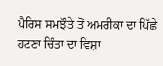ਪੈਰਿਸ ਸਮਝੌਤੇ ਤੋਂ ਅਮਰੀਕਾ ਦਾ ਪਿੱਛੇ ਹਟਣਾ ਚਿੰਤਾ ਦਾ ਵਿਸ਼ਾ